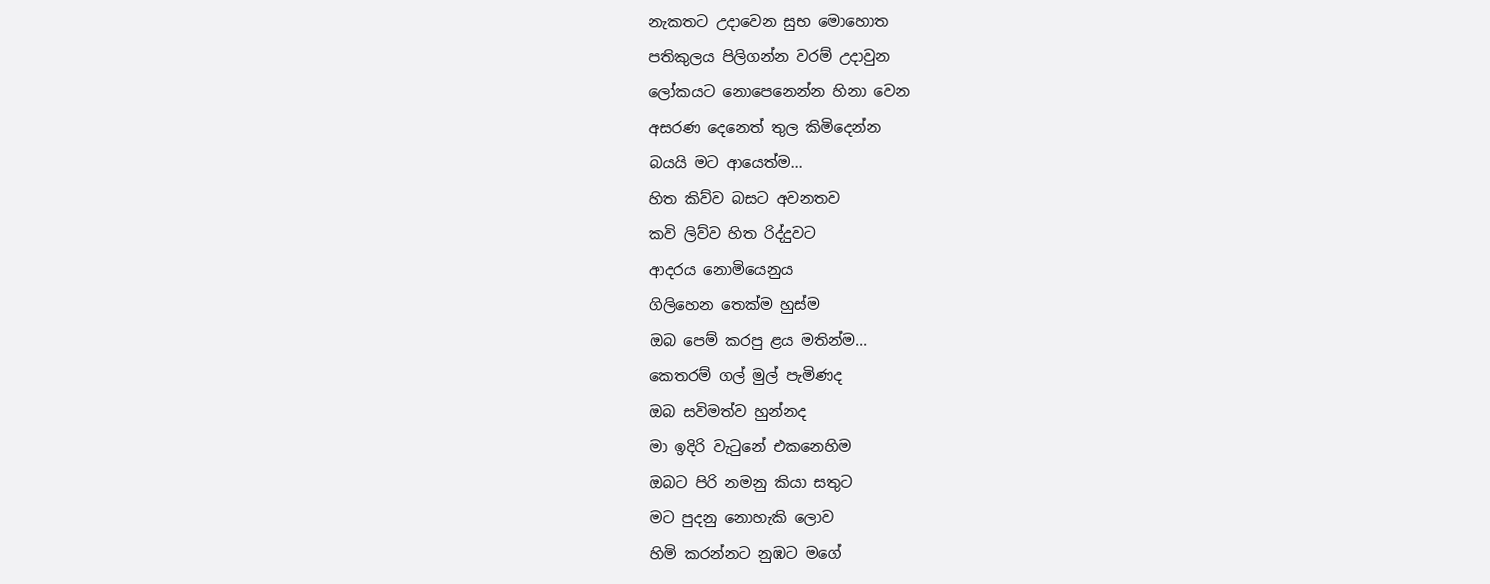නැකතට උදාවෙන සුභ මොහොත
පතිකුලය පිලිගන්න වරම් උදාවුන
ලෝකයට නොපෙනෙන්න හිනා වෙන
අසරණ දෙනෙත් තුල කිමිදෙන්න
බයයි මට ආයෙත්ම...
හිත කිව්ව බසට අවනතව
කවි ලිව්ව හිත රිද්දුවට
ආදරය නොමියෙනුය
ගිලිහෙන තෙක්ම හුස්ම
ඔබ පෙම් කරපු ළය මතින්ම...
කෙතරම් ගල් මුල් පැමිණද
ඔබ සවිමත්ව හුන්නද
මා ඉදිරි වැටුනේ එකනෙහිම
ඔබට පිරි නමනු කියා සතුට
මට පුදනු නොහැකි ලොව
හිමි කරන්නට නුඹට මගේ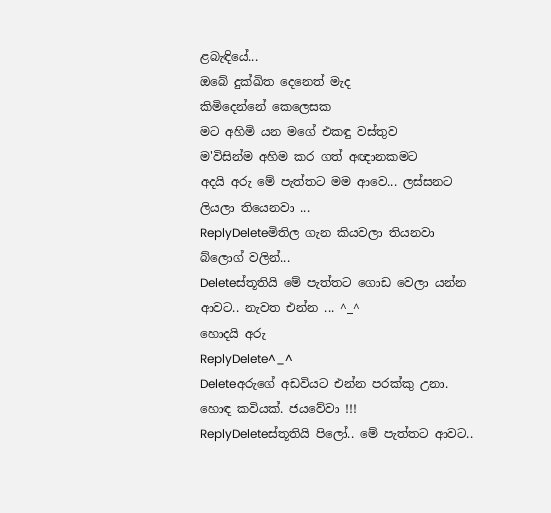ළබැඳියේ...
ඔබේ දුක්ඛිත දෙනෙත් මැද
කිමිදෙන්නේ කෙලෙසක
මට අහිමි යන මගේ එකඳු වස්තුව
ම'විසින්ම අහිම කර ගත් අඥානකමට
අදයි අරු මේ පැත්තට මම ආවෙ... ලස්සනට ලියලා තියෙනවා ...
ReplyDeleteමිතිල ගැන කියවලා තියනවා බ්ලොග් වලින්...
Deleteස්තූතියි මේ පැත්තට ගොඩ වෙලා යන්න ආවට.. නැවත එන්න ... ^_^
හොදයි අරු
ReplyDelete^_^
Deleteඅරුගේ අඩවියට එන්න පරක්කු උනා. හොඳ කවියක්. ජයවේවා !!!
ReplyDeleteස්තූතියි පිලෝ.. මේ පැත්තට ආවට..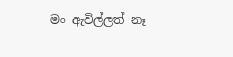මං ඇවිල්ලත් නෑ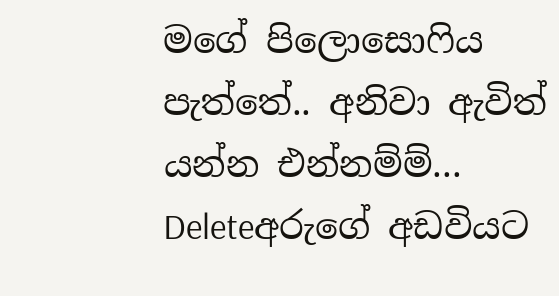මගේ පිලොසොෆිය පැත්තේ.. අනිවා ඇවිත් යන්න එන්නම්ම්...
Deleteඅරුගේ අඩවියට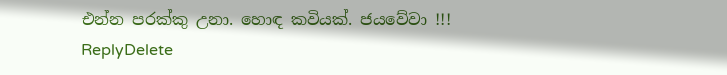එන්න පරක්කු උනා. හොඳ කවියක්. ජයවේවා !!!
ReplyDelete